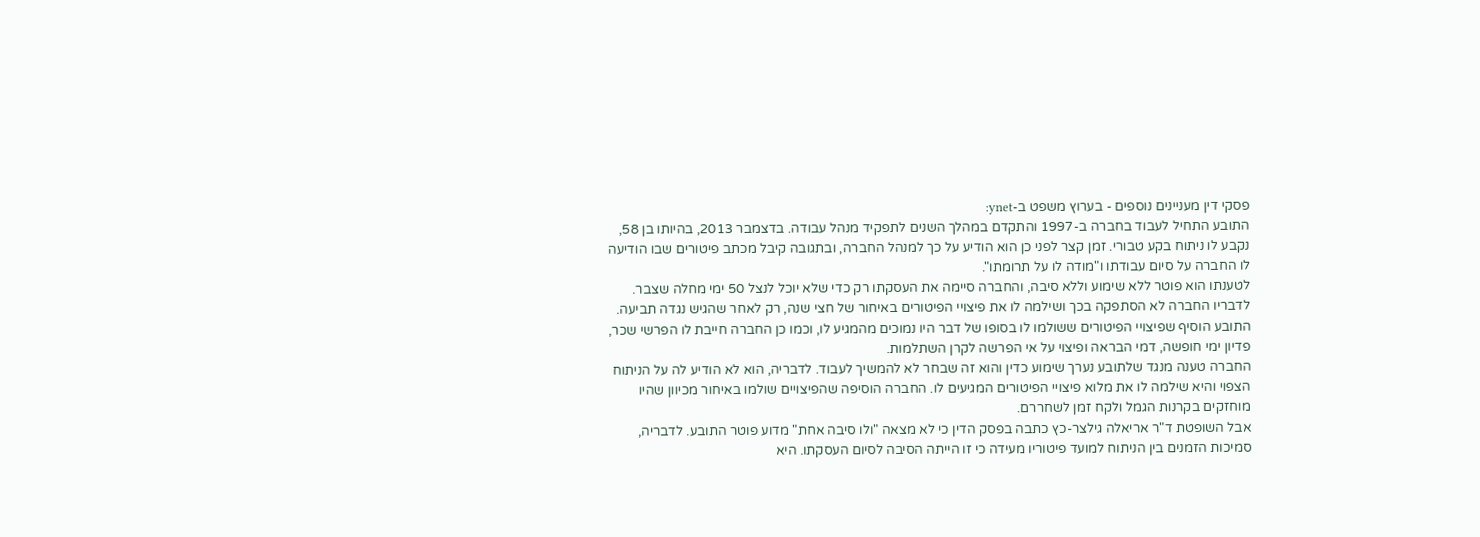פסקי דין מעניינים נוספים - בערוץ משפט ב-ynet:
התובע התחיל לעבוד בחברה ב-1997 והתקדם במהלך השנים לתפקיד מנהל עבודה. בדצמבר 2013, בהיותו בן 58, נקבע לו ניתוח בקע טבורי. זמן קצר לפני כן הוא הודיע על כך למנהל החברה, ובתגובה קיבל מכתב פיטורים שבו הודיעה לו החברה על סיום עבודתו ו"מודה לו על תרומתו".
לטענתו הוא פוטר ללא שימוע וללא סיבה, והחברה סיימה את העסקתו רק כדי שלא יוכל לנצל 50 ימי מחלה שצבר. לדבריו החברה לא הסתפקה בכך ושילמה לו את פיצויי הפיטורים באיחור של חצי שנה, רק לאחר שהגיש נגדה תביעה.
התובע הוסיף שפיצויי הפיטורים ששולמו לו בסופו של דבר היו נמוכים מהמגיע לו, וכמו כן החברה חייבת לו הפרשי שכר, פדיון ימי חופשה, דמי הבראה ופיצוי על אי הפרשה לקרן השתלמות.
החברה טענה מנגד שלתובע נערך שימוע כדין והוא זה שבחר לא להמשיך לעבוד. לדבריה, הוא לא הודיע לה על הניתוח הצפוי והיא שילמה לו את מלוא פיצויי הפיטורים המגיעים לו. החברה הוסיפה שהפיצויים שולמו באיחור מכיוון שהיו מוחזקים בקרנות הגמל ולקח זמן לשחררם.
אבל השופטת ד"ר אריאלה גילצר-כץ כתבה בפסק הדין כי לא מצאה "ולו סיבה אחת" מדוע פוטר התובע. לדבריה, סמיכות הזמנים בין הניתוח למועד פיטוריו מעידה כי זו הייתה הסיבה לסיום העסקתו. היא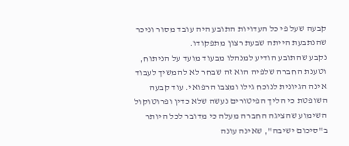קבעה שעל פי כל העדויות התובע היה עובד מסור וניכר שהנתבעת הייתה שבעת רצון מתפקודו.
נקבע שהתובע הודיע למנהלו מבעוד מועד על הניתוח, וטענת החברה שלפיה הוא זה שבחר לא להמשיך לעבוד אינה הגיונית לנוכח גילו ומצבו הרפואי. עוד קבעה השופטת כי הליך הפיטורים נעשה שלא כדין ופרוטוקול השימוע שהציגה החברה מעלה כי מדובר לכל היותר ב"סיכום ישיבה", שאינה עונה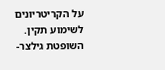על הקריטריונים לשימוע תקין.
השופטת גילצר-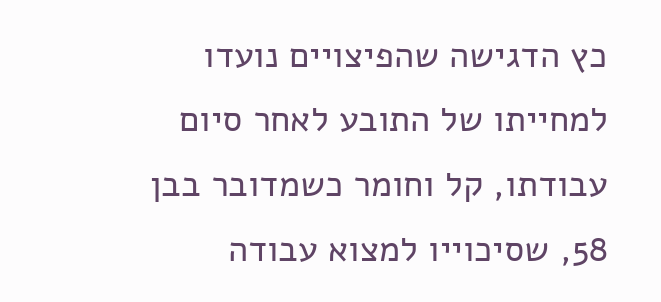כץ הדגישה שהפיצויים נועדו למחייתו של התובע לאחר סיום עבודתו, קל וחומר כשמדובר בבן 58, שסיכוייו למצוא עבודה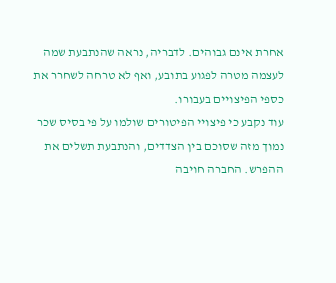אחרת אינם גבוהים. לדבריה, נראה שהנתבעת שמה לעצמה מטרה לפגוע בתובע, ואף לא טרחה לשחרר את כספי הפיצויים בעבורו.
עוד נקבע כי פיצויי הפיטורים שולמו על פי בסיס שכר נמוך מזה שסוכם בין הצדדים, והנתבעת תשלים את ההפרש. החברה חויבה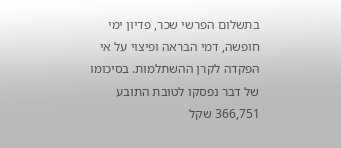בתשלום הפרשי שכר, פדיון ימי חופשה, דמי הבראה ופיצוי על אי הפקדה לקרן ההשתלמות. בסיכומו של דבר נפסקו לטובת התובע 366,751 שקל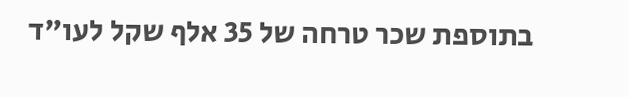בתוספת שכר טרחה של 35 אלף שקל לעו"ד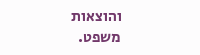והוצאות משפט.